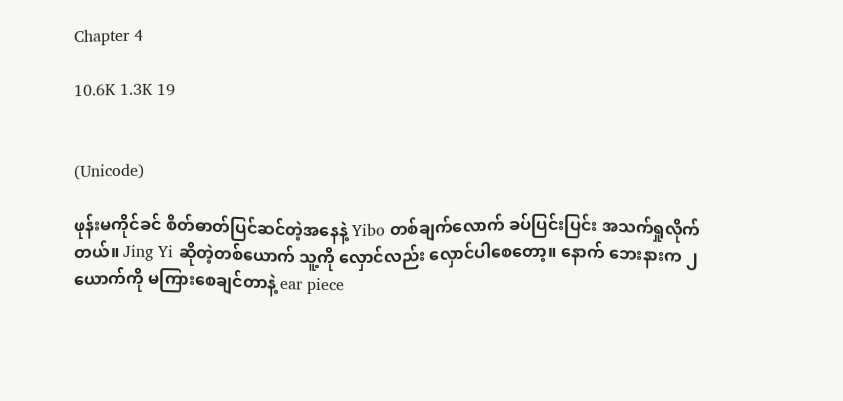Chapter 4

10.6K 1.3K 19


(Unicode)

ဖုန်းမကိုင်ခင် စိတ်ဓာတ်ပြင်ဆင်တဲ့အနေနဲ့ Yibo တစ်ချက်လောက် ခပ်ပြင်းပြင်း အသက်ရှုလိုက်တယ်။ Jing Yi ဆိုတဲ့တစ်ယောက် သူ့ကို လှောင်လည်း လှောင်ပါစေတော့။ နောက် ဘေးနားက ၂ ယောက်ကို မကြားစေချင်တာနဲ့ ear piece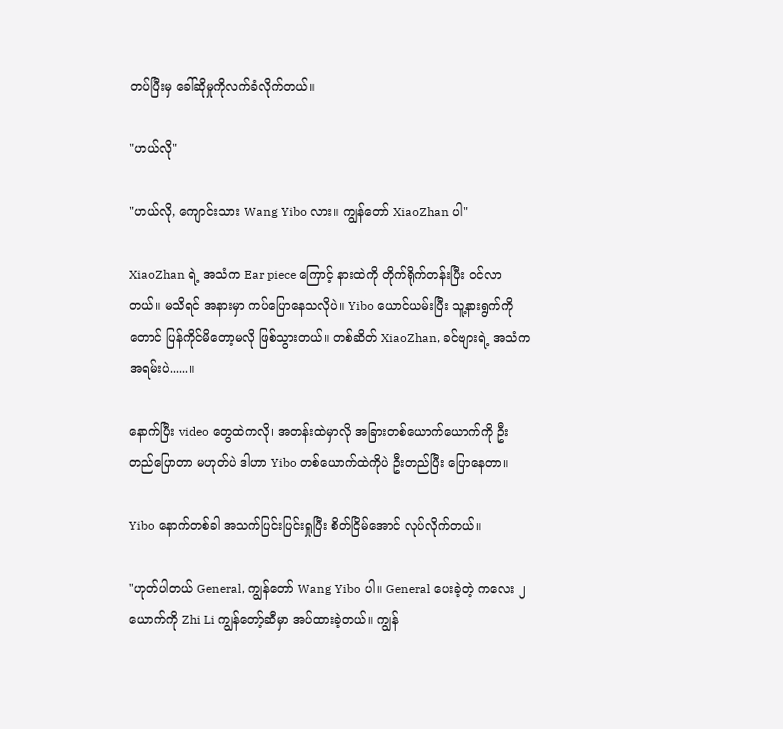တပ်ပြီးမှ ခေါ်ဆိုမှုကိုလက်ခံလိုက်တယ်။

"ဟယ်လို"

"ဟယ်လို, ကျောင်းသား Wang Yibo လား။ ကျွန်တော် XiaoZhan ပါ"

XiaoZhan ရဲ့ အသံက Ear piece ကြောင့် နားထဲကို တိုက်ရိုက်တန်းပြီး ဝင်လာတယ်။ မသိရင် အနားမှာ ကပ်ပြောနေသလိုပဲ။ Yibo ယောင်ယမ်းပြီး သူ့နားရွက်ကိုတောင် ပြန်ကိုင်မိတော့မလို ဖြစ်သွားတယ်။ တစ်ဆိတ် XiaoZhan, ခင်ဗျားရဲ့ အသံက အရမ်းပဲ......။

နောက်ပြီး video တွေထဲကလို၊ အတန်းထဲမှာလို အခြားတစ်ယောက်ယောက်ကို ဦးတည်ပြောတာ မဟုတ်ပဲ ဒါဟာ Yibo တစ်ယောက်ထဲကိုပဲ ဦးတည်ပြီး ပြောနေတာ။

Yibo နောက်တစ်ခါ အသက်ပြင်းပြင်းရှုပြီး စိတ်ငြိမ်အောင် လုပ်လိုက်တယ်။

"ဟုတ်ပါတယ် General, ကျွန်တော် Wang Yibo ပါ။ General ပေးခဲ့တဲ့ ကလေး ၂ ယောက်ကို Zhi Li ကျွန်တော့်ဆီမှာ အပ်ထားခဲ့တယ်။ ကျွန်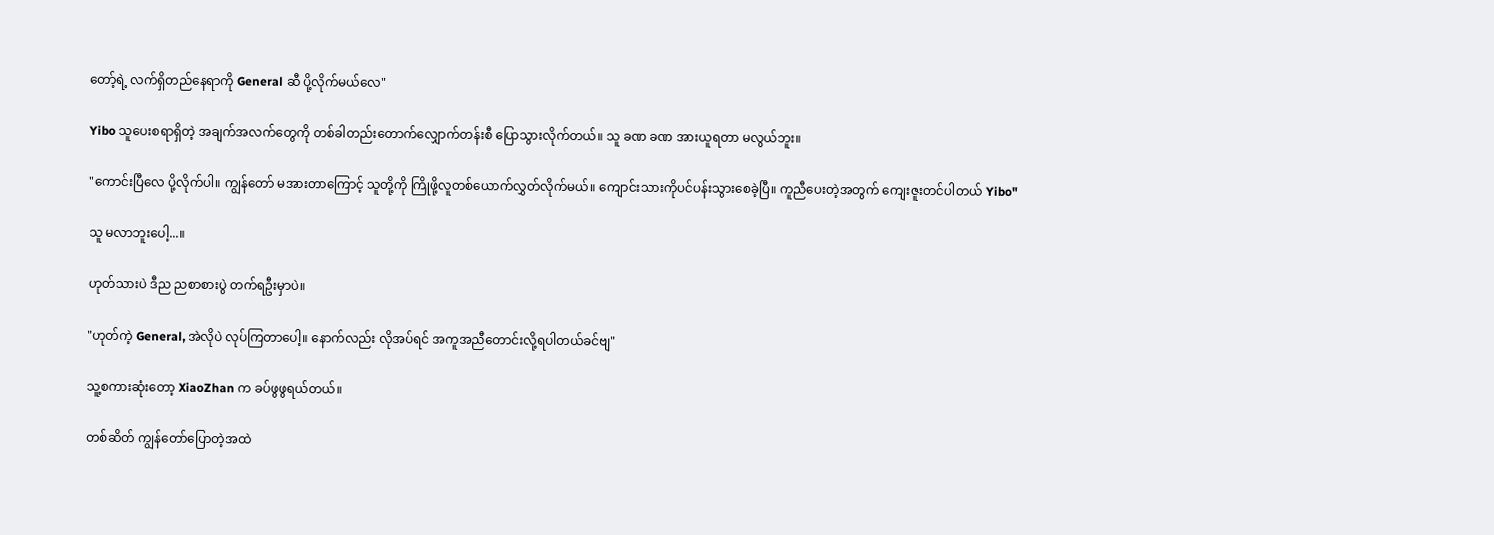တော့်ရဲ့ လက်ရှိတည်နေရာကို General ဆီ ပို့လိုက်မယ်လေ"

Yibo သူပေးစရာရှိတဲ့ အချက်အလက်တွေကို တစ်ခါတည်းတောက်လျှောက်တန်းစီ ပြောသွားလိုက်တယ်။ သူ ခဏ ခဏ အားယူရတာ မလွယ်ဘူး။

"ကောင်းပြီလေ ပို့လိုက်ပါ။ ကျွန်တော် မအားတာကြောင့် သူတို့ကို ကြိုဖို့လူတစ်ယောက်လွှတ်လိုက်မယ်။ ကျောင်းသားကိုပင်ပန်းသွားစေခဲ့ပြီ။ ကူညီပေးတဲ့အတွက် ကျေးဇူးတင်ပါတယ် Yibo"

သူ မလာဘူးပေါ့...။

ဟုတ်သားပဲ ဒီည ညစာစားပွဲ တက်ရဦးမှာပဲ။

"ဟုတ်ကဲ့ General, အဲလိုပဲ လုပ်ကြတာပေါ့။ နောက်လည်း လိုအပ်ရင် အကူအညီတောင်းလို့ရပါတယ်ခင်ဗျ"

သူ့စကားဆုံးတော့ XiaoZhan က ခပ်ဖွဖွရယ်တယ်။

တစ်ဆိတ် ကျွန်တော်ပြောတဲ့အထဲ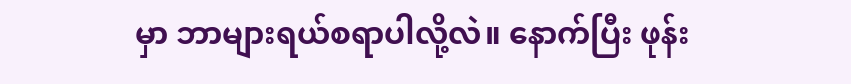မှာ ဘာများရယ်စရာပါလို့လဲ။ နောက်ပြီး ဖုန်း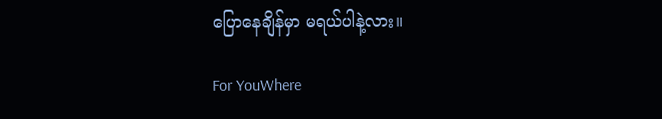ပြောနေချိန်မှာ မရယ်ပါနဲ့လား။

For YouWhere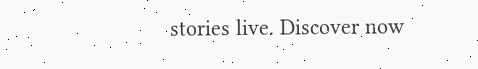stories live. Discover now